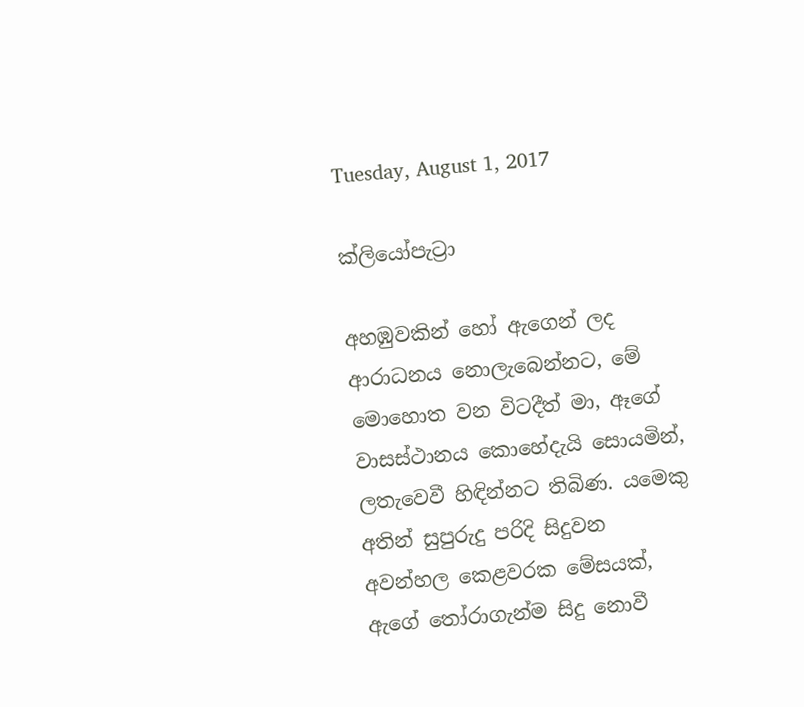Tuesday, August 1, 2017

ක්ලියෝපැට්‍රා

අහඹුවකින් හෝ ඇගෙන් ලද ආරාධනය නොලැබෙන්නට, මේ මොහොත වන විටදීත් මා, ඈගේ වාසස්ථානය කොහේදැයි සොයමින්, ලතැවෙවී හිඳින්නට තිබිණ. යම‍ෙකු අතින් සුපුරුදු පරිදි සිදුවන අවන්හල කෙළවරක මේසයක්, ඇගේ තෝරාගැන්ම සිදු නොවී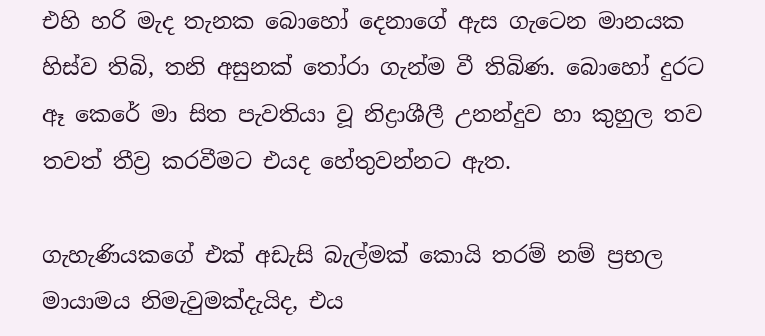එහි හරි මැද තැනක බොහෝ දෙනාගේ ඇස ගැටෙන මානයක හිස්ව තිබි, තනි අසුනක් තෝරා ගැන්ම වී තිබිණ. බොහෝ දුරට ඈ කෙරේ මා සිත පැවතියා වූ නිද්‍රාශීලී උනන්දුව හා කුහුල තව තවත් තීව්‍ර කරවීමට එයද හේතුවන්නට ඇත.

ගැහැණියකගේ එක් අඩැසි බැල්මක් කොයි තරම් නම් ප්‍රභල මායාමය නිමැවුමක්දැයිද, එය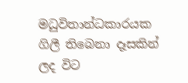මධුවිතාන්ධකාරයක ගිලී තිබෙනා දෑසකින් ලද විට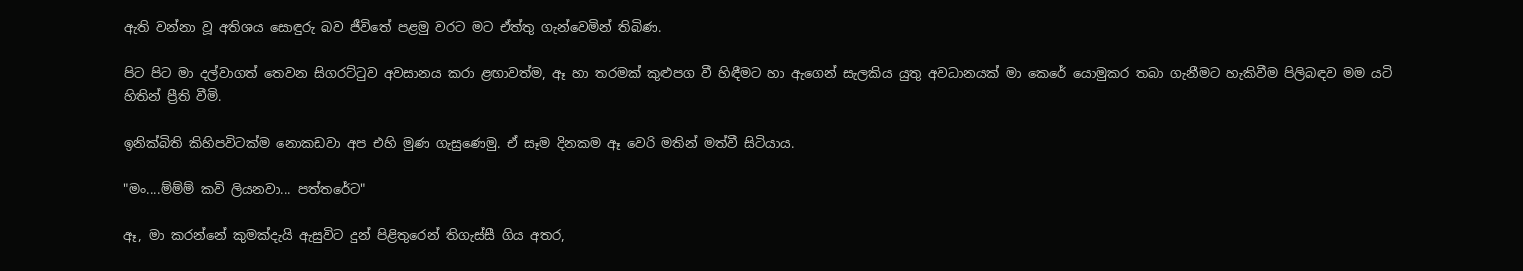ඇති වන්නා වූ අතිශය සොඳුරු බව ජීවිතේ පළමු වරට මට ඒත්තු ගැන්වෙමින් තිබිණ.

පිට පිට මා දල්වාගත් තෙවන සිගරට්ටුව අවසානය කරා ළඟාවත්ම, ඈ හා තරමක් කුළුපග වී හිඳීමට හා ඇගෙන් සැලකිය යුතු අවධානයක් මා කෙරේ යොමුකර තබා ගැනීමට හැකිවීම පිලිබඳව මම යටි හිතින් ප්‍රීති වීමි.

ඉනික්බිති කිහිපවිටක්ම නොකඩවා අප එහි මුණ ගැසුණෙමු. ඒ සෑම දිනකම ඈ වෙරි මතින් මත්වී සිටියාය.

"මං....ම්ම්ම් කවි ලියනවා... පත්තරේට"

ඈ, මා කරන්නේ කුමක්දැයි ඇසුවිට දුන් පිළිතුරෙන් තිගැස්සී ගිය අතර,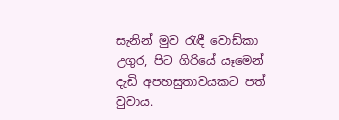සැනින් මුව රැඳී වොඩ්කා උගුර, පිට ගිරියේ යෑමෙන් දැඩි අපහසුතාවයකට පත් වුවාය.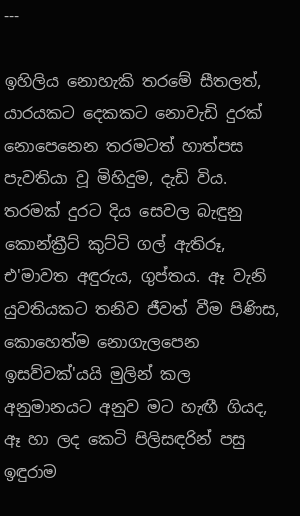---

ඉහිලිය නොහැකි තරමේ සීතලත්, යාරයකට දෙකකට නොවැඩි දුරක් නොපෙනෙන තරමටත් හාත්පස පැවතියා වූ මිහිදුම, දැඩි විය. තරමක් දුරට දිය සෙවල බැඳුනු කොන්ක්‍රීට් කුට්ටි ගල් ඇතිරූ, එ'මාවත අඳුරුය, ගුප්තය. ඈ වැනි යුවතියකට තනිව ජීවත් වීම පිණිස, කොහෙත්ම නොගැලපෙන ඉසව්වක්'යයි මුලින් කල අනුමානයට අනුව මට හැඟී ගියද, ඈ හා ලද කෙටි පිලිසඳරින් පසු ඉඳුරාම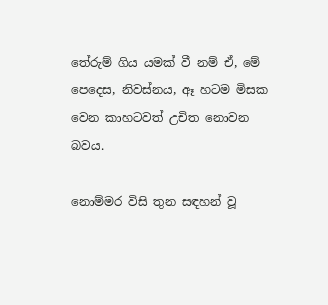තේරුම් ගිය යමක් වී නම් ඒ, මේ පෙදෙස, නිවස්නය, ඈ හටම මිසක වෙන කාහටවත් උචිත නොවන බවය.

නොම්මර විසි තුන සඳහන් වූ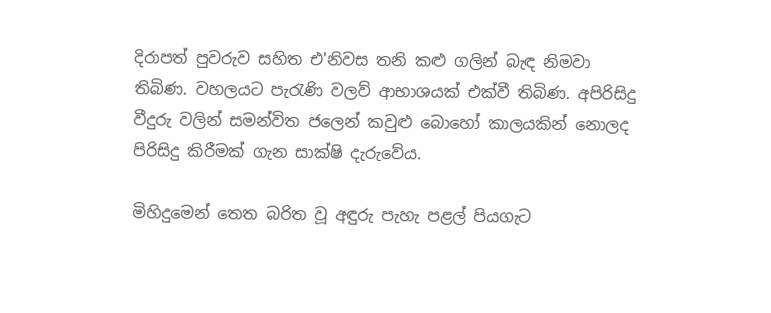දිරාපත් පුවරුව සහිත එ'නිවස තනි කළු ගලින් බැඳ නිමවා තිබිණ. වහලයට පැරැණි වලව් ආභාශයක් එක්වී තිබිණ. අපිරිසිදු වීදුරු වලින් සමන්විත ජලෙන් කවුළු බොහෝ කාලයකින් නොලද පිරිසිදු කිරීමක් ගැන සාක්ෂි දැරුවේය.

මිහිදුමෙන් තෙත බරිත වූ අඳුරු පැහැ පළල් පියගැට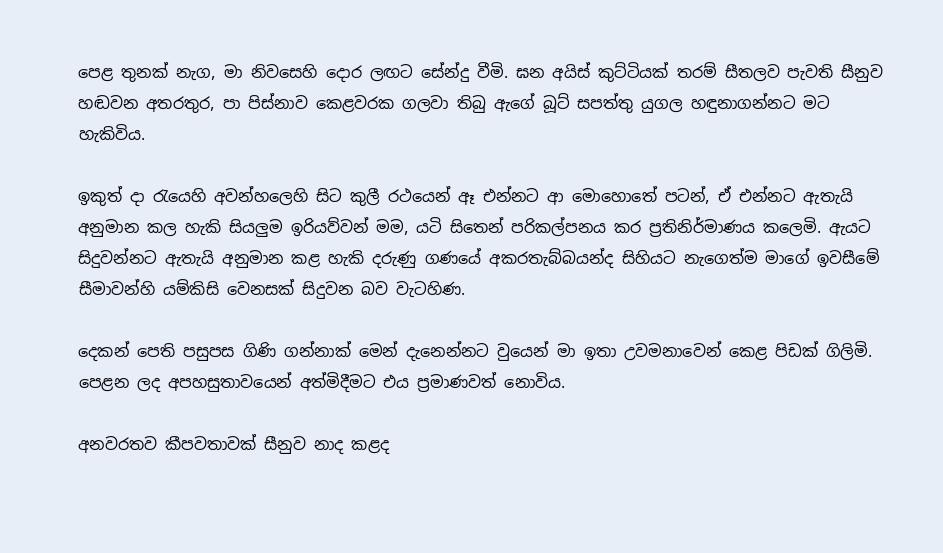පෙළ තුනක් නැග, මා නිවසෙහි දොර ලඟට සේන්දු වීමි. ඝන අයිස් කුට්ටියක් තරම් සීතලව පැවති සීනුව හඬවන අතරතුර, පා පිස්නාව කෙළවරක ගලවා තිබු ඇගේ බූට් සපත්තු යුගල හඳුනාගන්නට මට හැකිවිය.

ඉකුත් දා රැයෙහි අවන්හලෙහි සිට කුලී රථයෙන් ඈ එන්නට ආ මොහොතේ පටන්, ඒ එන්නට ඇතැයි අනුමාන කල හැකි සියලුම ඉරියව්වන් මම, යටි සිතෙන් පරිකල්පනය කර ප්‍රතිනිර්මාණය කලෙමි. ඇයට සිදුවන්නට ඇතැයි අනුමාන කළ හැකි දරුණු ගණයේ අකරතැබ්බයන්ද සිහියට නැගෙත්ම මාගේ ඉවසීමේ සීමාවන්හි යම්කිසි වෙනසක් සිදුවන බව වැටහිණ.

දෙකන් පෙති පසුපස ගිණි ගන්නාක් මෙන් දැනෙන්නට වුයෙන් මා ඉතා උවමනාවෙන් කෙළ පිඩක් ගිලිමි. පෙළන ලද අපහසුතාවයෙන් අත්මිදීමට එය ප්‍රමාණවත් නොවිය.

අනවරතව කීපවතාවක් සීනුව නාද කළද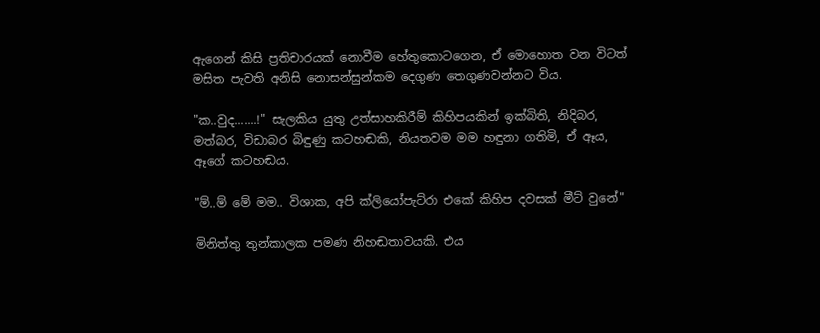ඇගෙන් කිසි ප්‍රතිචාරයක් නොවීම හේතුකොටගෙන, ඒ මොහොත වන විටත් මසිත පැවති අනිසි නොසන්සුන්කම දෙගුණ තෙගුණවන්නට විය.

"ක..වුද.......!" සැලකිය යුතු උත්සාහකිරීම් කිහිපයකින් ඉක්බිති, නිදිබර, මත්බර, විඩාබර බිඳුණු කටහඬකි, නියතවම මම හඳුනා ගතිමි, ඒ ඈය, ඈගේ කටහඬය.

"ම්..ම් මේ මම.. විශාක, අපි ක්ලියෝපැට්රා එකේ කිහිප දවසක් මීට් වුනේ"

මිනිත්තු තුන්කාලක පමණ නිහඬතාවයකි. එය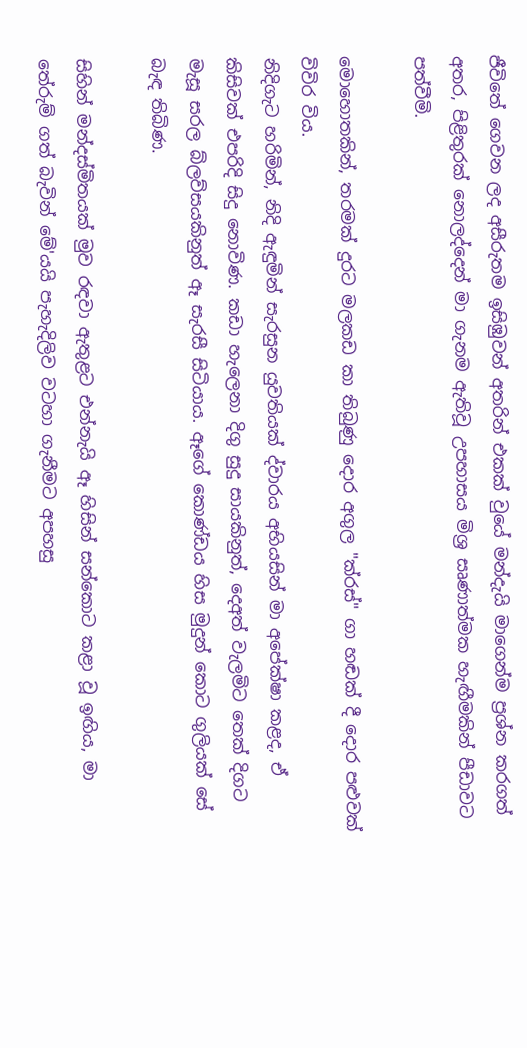ජීවිතේ ගෙවන ලද අසීරුතම ඉසිඹුවන් අතරින් එකක් වුයේ මන්දැයි මාගෙන්ම ප්‍රශ්න කරගත් අතර, පිළිතුරක් නොලද්දෙන් මා ගැනම ඇතිවූ උපහාසය මිශ්‍ර සෘණාත්මක හැඟීමකින් පීඩාවට පත්වීමි.

මොහොතකින්, තරමක් දුරට මලකඩ කා තිබුණු දොර අගුල "ක්රස්" ගා හඬක් දී දොර පළුවක් විවිර විය.
නිදිගැට හරිමින්, නිදි ඇඳුමින් සැරසුන යුවතියක් ද්වාරය අභියසින් මා අපේක්ෂා කළද, ඒ කිසිවක් එපරිදි සිදු නොවිණ. කඩා හැලෙනා දිගු සුදු සායකිනුත්, දෙඅත් වැලමිට තෙක් දිගට මැසූ සරල බ්ලව්සයකිනුත් ඈ සැරසී සිටියාය. ඈගේ කොණ්ඩය හිස මුදුන් කොට ගුලියක් සේ බැඳ තිබිණ.

සිහින් මන්දස්මිතයක් මුව රඳවා ඇතුළට එන්නැයි ඈ හිසින් සන්කොට කළා වූ ඉඟිය, මා තේරුම් ගත් බැවින් මේ'යයි පැහැදිලිව වටහා ගැනීමට අපහසු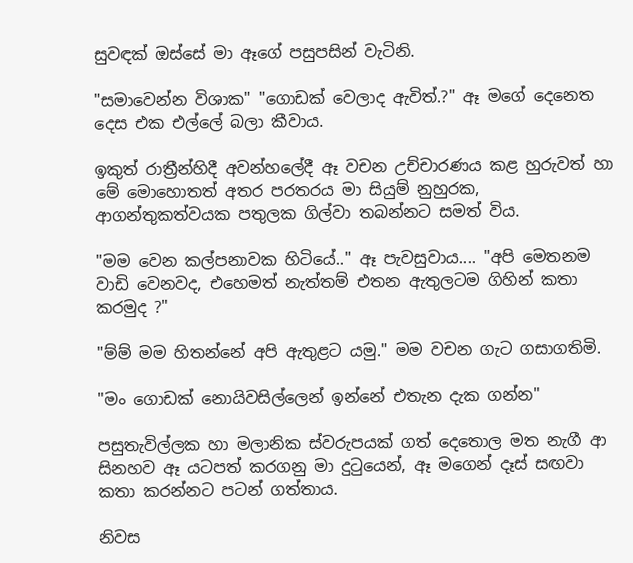සුවඳක් ඔස්සේ මා ඈගේ පසුපසින් වැටිනි.

"සමාවෙන්න විශාක" "ගොඩක් වෙලාද ඇවිත්.?" ඈ මගේ දෙනෙත දෙස එක එල්ලේ බලා කීවාය.

ඉකුත් රාත්‍රීන්හිදී අවන්හලේදී ඈ වචන උච්චාරණය කළ හුරුවත් හා මේ මොහොතත් අතර පරතරය මා සියුම් නුහුරක, ආගන්තුකත්වයක පතුලක ගිල්වා තබන්නට සමත් විය.

"මම වෙන කල්පනාවක හිටියේ.." ඈ පැවසුවාය.... "අපි මෙතනම වාඩි වෙනවද, එහෙමත් නැත්තම් එතන ඇතුලටම ගිහින් කතා කරමුද ?"

"ම්ම් මම හිතන්නේ අපි ඇතුළට යමු." මම වචන ගැට ගසාගතිමි.

"මං ගොඩක් නොයිවසිල්ලෙන් ඉන්නේ එතැන දැක ගන්න"

පසුතැවිල්ලක හා මලානික ස්වරුපයක් ගත් දෙතොල මත නැගී ආ සිනහව ඈ යටපත් කරගනු මා දුටුයෙන්, ඈ මගෙන් දෑස් සඟවා කතා කරන්නට පටන් ගත්තාය.

නිවස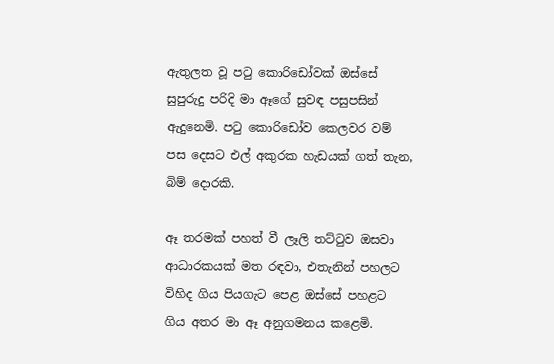ඇතුලත වූ පටු කොරිඩෝවක් ඔස්සේ සුපුරුදු පරිදි මා ඈගේ සුවඳ පසුපසින් ඇදුනෙමි. පටු කොරිඩෝව කෙලවර වම් පස දෙසට එල් අකුරක හැඩයක් ගත් තැන, බිම් දොරකි.

ඈ තරමක් පහත් වී ලෑලි තට්ටුව ඔසවා ආධාරකයක් මත රඳවා, එතැනින් පහලට විහිද ගිය පියගැට පෙළ ඔස්සේ පහළට ගිය අතර මා ඈ අනුගමනය කළෙමි.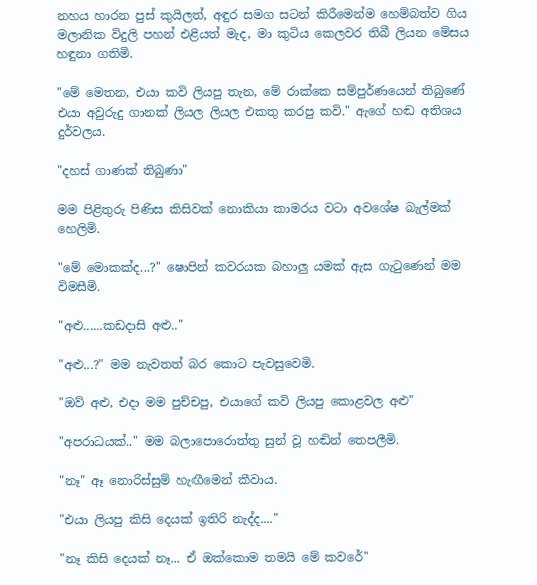නහය හාරන පුස් කුයිලත්, අඳුර සමග සටන් කිරීමෙන්ම හෙම්බත්ව ගිය මලානික විදුලි පහන් එළියත් මැද, මා කුටිය කෙලවර තිබී ලියන මේසය හඳුනා ගතිමි.

"මේ මෙතන, එයා කවි ලියපු තැන, මේ රාක්කෙ සම්පුර්ණයෙන් තිබුණේ එයා අවුරුදු ගානක් ලියල ලියල එකතු කරපු කවි." ඇගේ හඬ අතිශය දුර්වලය.

"දහස් ගාණක් තිබුණා"

මම පිළිතුරු පිණිස කිසිවක් නොකියා කාමරය වටා අවශේෂ බැල්මක් හෙලිමි.

"මේ මොකක්ද...?" ෂොපින් කවරයක බහාලු යමක් ඇස ගැටුණෙන් මම විමසීමි.

"අළු......කඩදාසි අළු.."

"අළු...?" මම නැවතත් බර කොට පැවසුවෙමි.

"ඔව් අළු, එදා මම පුච්චපු, එයාගේ කවි ලියපු කොළවල අළු"

"අපරාධයක්.." මම බලාපොරොත්තු සුන් වූ හඬින් තෙපලීමි.

"නෑ" ඈ නොරිස්සුම් හැඟීමෙන් කීවාය.

"එයා ලියපු කිසි දෙයක් ඉතිරි නැද්ද...."

"නෑ කිසි දෙයක් නෑ... ඒ ඔක්කොම තමයි මේ කවරේ"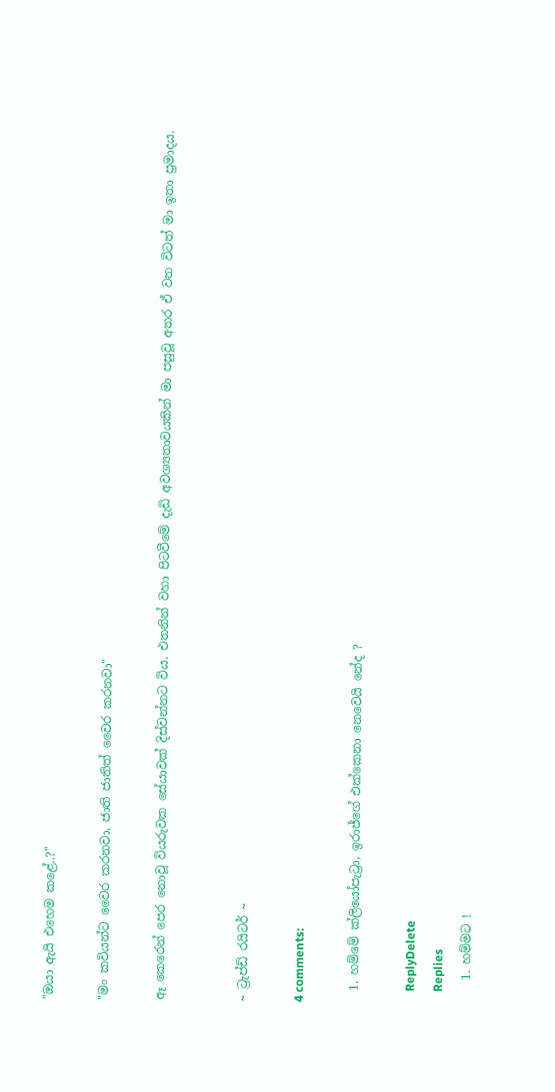"ඔයා ඇයි එහෙම කළේ..?"

"මං කවියන්ට වෛර කරනවා, ජාති ජාතිත් වෛර කරනවා"

ඈ කෙරෙන් පෙර නොවූ වියරුවක සේයාවක් දිස්වන්නට විය. එතනින් වහා පිටවීමේ දැඩි අවශ්‍යතාවයකින් මා පසුවූ අතර ඒ වන විටත් මා ඉතා ප්‍රමාදය.


~ ට්‍රැප්ඩ් රයිටර් ~

4 comments:

  1. හම්මේ ක්ලියෝපැට්‍රා, ඉරාජ්ගේ එක්කෙනා නෙවෙයි නේද ?

    ReplyDelete
    Replies
    1. හම්මට !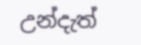උන්දැත්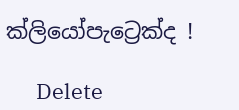ක්ලියෝපැට්‍රෙක්ද !

      Delete